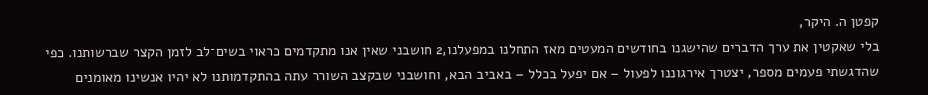קפטן ה. היקר,
בלי שאקטין את ערך הדברים שהישגנו בחודשים המעטים מאז התחלנו במפעלנו,2 חושבני שאין אנו מתקדמים כראוי בשים־לב לזמן הקצר שברשותנו. כפי שהדגשתי פעמים מספר, יצטרך אירגוננו לפעול – אם יפעל בכלל – באביב הבא, וחושבני שבקצב השורר עתה בהתקדמותנו לא יהיו אנשינו מאומנים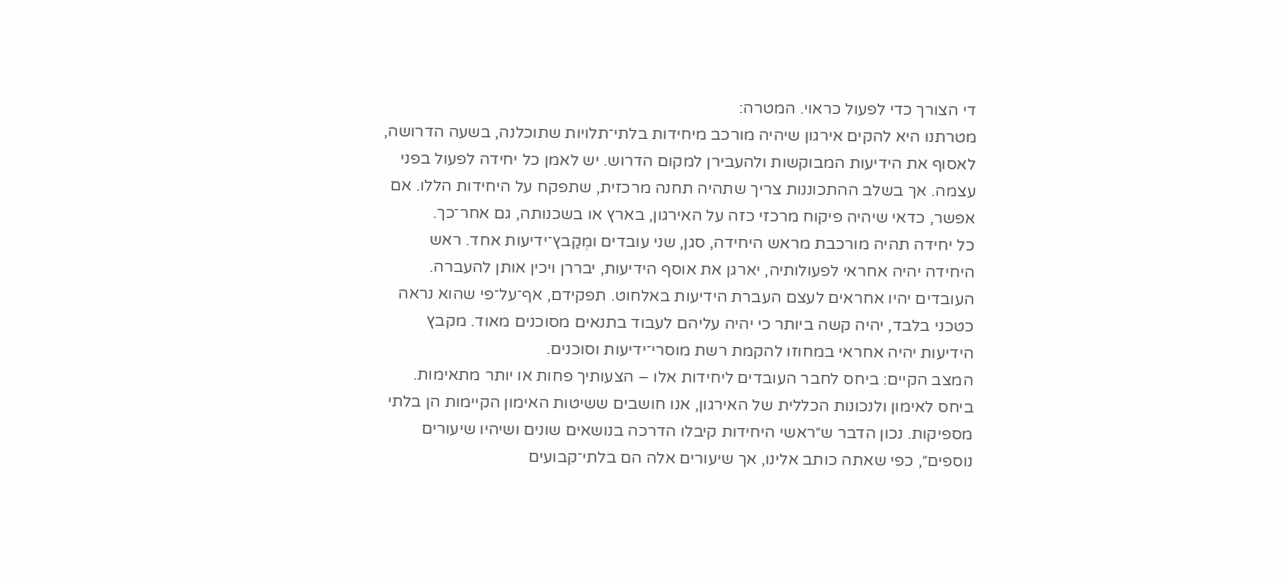די הצורך כדי לפעול כראוי. המטרה:
מטרתנו היא להקים אירגון שיהיה מורכב מיחידות בלתי־תלויות שתוכלנה, בשעה הדרושה, לאסוף את הידיעות המבוקשות ולהעבירן למקום הדרוש. יש לאמן כל יחידה לפעול בפני עצמה. אך בשלב ההתכוננות צריך שתהיה תחנה מרכזית, שתפקח על היחידות הללו. אם אפשר, כדאי שיהיה פיקוח מרכזי כזה על האירגון, בארץ או בשכנותה, גם אחר־כך.
כל יחידה תהיה מורכבת מראש היחידה, סגן, שני עובדים ומְקַבץ־ידיעות אחד. ראש היחידה יהיה אחראי לפעולותיה, יארגן את אוסף הידיעות, יבררן ויכין אותן להעברה. העובדים יהיו אחראים לעצם העברת הידיעות באלחוט. תפקידם, אף־על־פי שהוא נראה כטכני בלבד, יהיה קשה ביותר כי יהיה עליהם לעבוד בתנאים מסוכנים מאוד. מקבץ הידיעות יהיה אחראי במחוזו להקמת רשת מוסרי־ידיעות וסוכנים.
המצב הקיים: ביחס לחבר העובדים ליחידות אלו – הצעותיך פחות או יותר מתאימות. ביחס לאימון ולנכונות הכללית של האירגון, אנו חושבים ששיטות האימון הקיימות הן בלתי מספיקות. נכון הדבר ש״ראשי היחידות קיבלו הדרכה בנושאים שונים ושיהיו שיעורים נוספים״, כפי שאתה כותב אלינו, אך שיעורים אלה הם בלתי־קבועים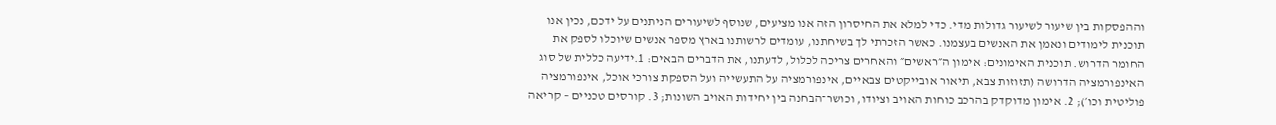וההפסקות בין שיעור לשיעור גדולות מדי. כדי למלא את החיסרון הזה אנו מציעים, שנוסף לשיעורים הניתנים על ידכם, נכין אנו תוכנית לימודים ונאמן את האנשים בעצמנו. כאשר הזכרתי לך בשיחתנו, עומדים לרשותנו בארץ מספר אנשים שיוכלו לספק את החומר הדרוש. תוכנית האימונים: אימון ה״ראשים״ והאחרים צריכה לכלול, לדעתנו, את הדברים הבאים: 1.ידיעה כללית של סוג האינפורמציה הדרושה (תזוזות צבא, תיאור אובייקטים צבאיים, אינפורמציה על התעשייה ועל הספקת צורכי אוכל, אינפורמציה פוליטית וכו׳); 2. אימון מדוקדק בהרכב כוחות האויב וציודו, וכושר־הבחנה בין יחידות האויב השונות; 3. קורסים טכניים – קריאה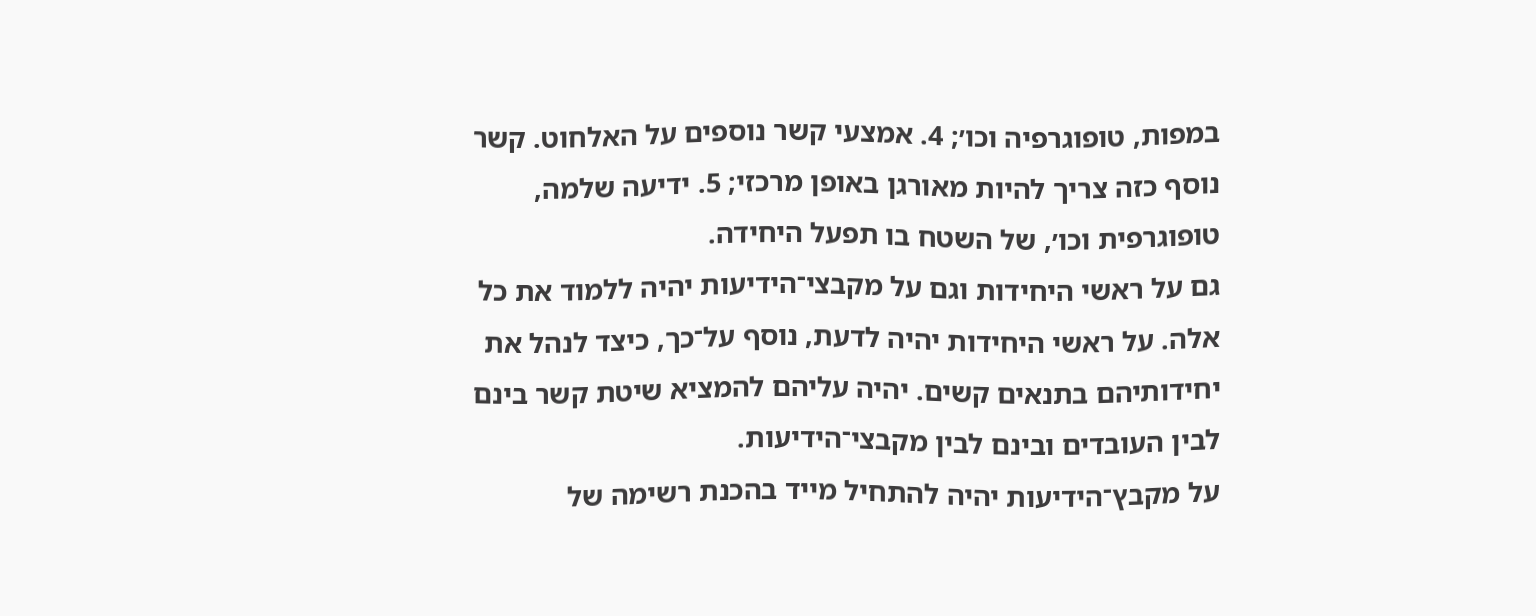במפות, טופוגרפיה וכו׳; 4. אמצעי קשר נוספים על האלחוט. קשר נוסף כזה צריך להיות מאורגן באופן מרכזי; 5. ידיעה שלמה, טופוגרפית וכו׳, של השטח בו תפעל היחידה.
גם על ראשי היחידות וגם על מקבצי־הידיעות יהיה ללמוד את כל אלה. על ראשי היחידות יהיה לדעת, נוסף על־כך, כיצד לנהל את יחידותיהם בתנאים קשים. יהיה עליהם להמציא שיטת קשר בינם לבין העובדים ובינם לבין מקבצי־הידיעות.
על מקבץ־הידיעות יהיה להתחיל מייד בהכנת רשימה של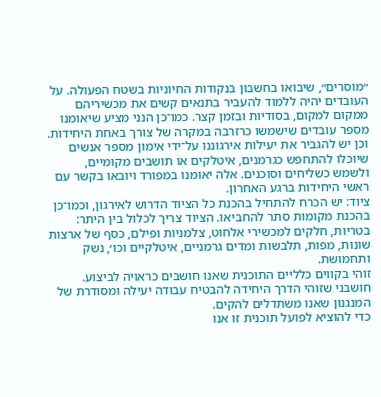״מוסרים״, שיבואו בחשבון בנקודות החיוניות בשטח הפעולה. על העובדים יהיה ללמוד להעביר בתנאים קשים את מכשיריהם ממקום למקום, בסודיות ובזמן קצר. כמו־כן הנני מציע שיאומנו מספר עובדים שישמשו כרזרבה במקרה של צורך באחת היחידות. וכן יש להגביר את יעילות אירגוננו על־ידי אימון מספר אנשים שיוכלו להתחפש כגרמנים, איטלקים או תושבים מקומיים, ולשמש כשליחים וסוכנים. אלה יאומנו במפורד ויובאו בקשר עם ראשי היחידות ברגע האחרון.
ציוד: יש הכרח להתחיל בהכנת כל הציוד הדרוש לאירגון, וכמו־כן בהכנת מקומות סתר להחביאו. הציוד צריך לכלול בין היתר: בטריות, חלקים למכשירי אלחוט, צלמניות ופילם, כסף של ארצות שונות, מפות, תלבשות ומדים גרמניים, איטלקיים וכו׳, נשק ותחמושת.
זוהי בקווים כלליים התוכנית שאנו חושבים כראויה לביצוע. חושבני שזוהי הדרך היחידה להבטיח עבודה יעילה ומסודרת של המנגנון שאנו משתדלים להקים.
כדי להוציא לפועל תוכנית זו אנו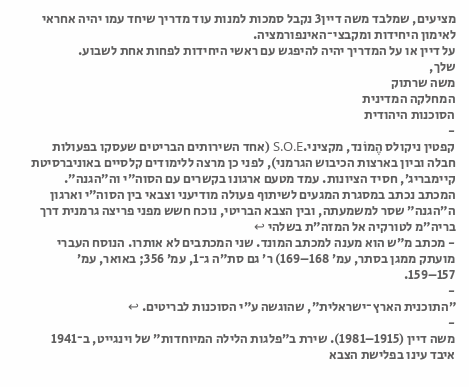מציעים, שמלבד משה דיין3 נקבל סמכות למנות עוד מדריך שיחד עמו יהיה אחראי לאימון היחידות ומקבצי־האינפורמציה.
על דיין או על המדריך יהיה להיפגש עם ראשי היחידות לפחות אחת לשבוע.
שלך,
משה שרתוק
המחלקה המדינית
הסוכנות היהודית
-
קפטין ניקולס הֶמוֹנד, מקציני.S.O.E (אחד השירותים הבריטים שעסקו בפעולות חבלה וביון בארצות הכיבוש הגרמני), לפני כן מרצה ללימודים קלסיים באוניברסיטת קיימבריג׳, חסיד הציונות. עמד מטעם ארגונו בקשרים עם הסוה״י וה״הגנה״. המכתב נכתב במסגרת המגעים לשיתוף פעולה מודיעני וצבאי בין הסוה״י וארגון ה״הגנה״ שסר למשמעתה, ובין הצבא הבריטי, נוכח חשש מפני פריצה גרמנית דרך בריה״מ לטורקיה אל המזה״ת בשלהי ↩
- מכתב מ״ש הוא מענה למכתב המונד. שני המכתבים לא אותרו. הנוסח העברי מועתק ממגן בסתר, עמ׳ 168–169) ר׳ גם סת״ה ג־1, עמ׳ 356; באואר, עמ׳ 157–159.
-
״התוכנית הארץ־ישראלית״, שהוגשה ע״י הסוכנות לבריטים. ↩
-
משה דיין (1915–1981). שירת ב״פלגות הלילה המיוחדות״ של וינגייט, ב־1941 איבד עינו בפלישת הצבא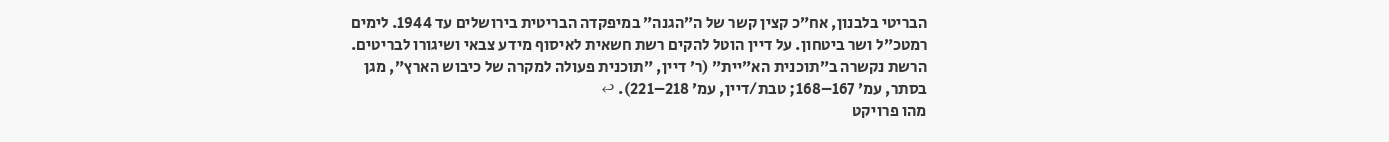הבריטי בלבנון, אח״כ קצין קשר של ה״הגנה״ במיפקדה הבריטית בירושלים עד 1944. לימים רמטכ״ל ושר ביטחון. על דיין הוטל להקים רשת חשאית לאיסוף מידע צבאי ושיגורו לבריטים. הרשת נקשרה ב״תוכנית הא״יית״ (ר׳ דיין, ״תוכנית פעולה למקרה של כיבוש הארץ״, מגן בסתר, עמ׳ 167–168; טבת/דיין, עמ׳ 218–221). ↩
מהו פרויקט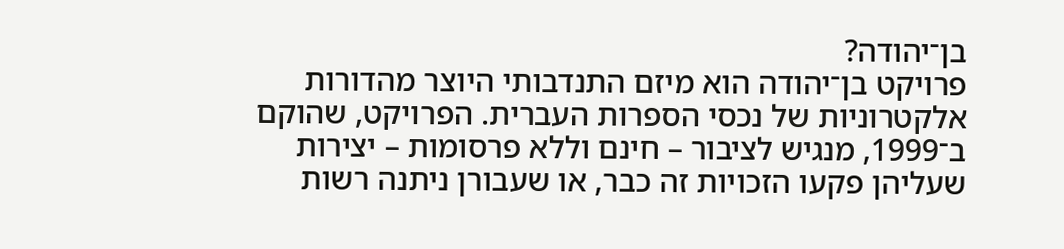בן־יהודה?
פרויקט בן־יהודה הוא מיזם התנדבותי היוצר מהדורות אלקטרוניות של נכסי הספרות העברית. הפרויקט, שהוקם ב־1999, מנגיש לציבור – חינם וללא פרסומות – יצירות שעליהן פקעו הזכויות זה כבר, או שעבורן ניתנה רשות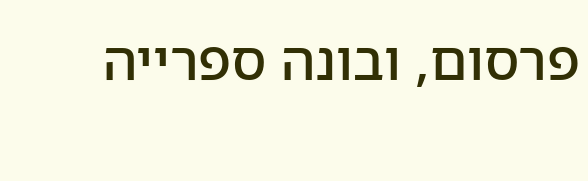פרסום, ובונה ספרייה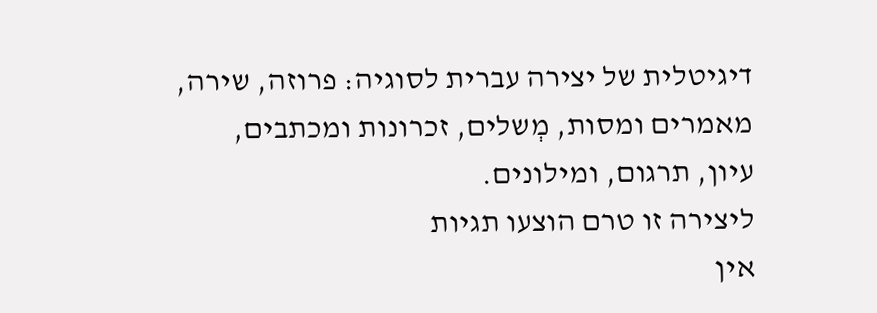דיגיטלית של יצירה עברית לסוגיה: פרוזה, שירה, מאמרים ומסות, מְשלים, זכרונות ומכתבים, עיון, תרגום, ומילונים.
ליצירה זו טרם הוצעו תגיות
אין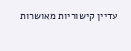עדיין קישוריות מאושרות